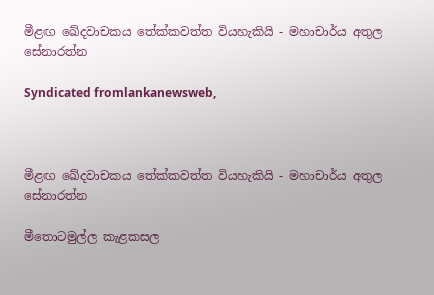මීළඟ ඛේදවාචකය තේක්කවත්ත වියහැකියි - මහාචාර්ය අතුල සේනාරත්න

Syndicated fromlankanewsweb,



මීළඟ ඛේදවාචකය තේක්කවත්ත වියහැකියි - මහාචාර්ය අතුල සේනාරත්න

මීතොටමුල්ල කැළකසල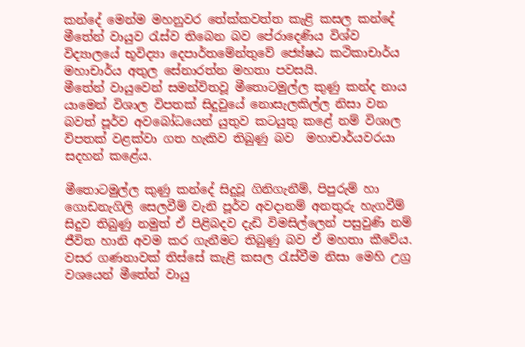කන්දේ මෙන්ම මහනුවර තේක්කවත්ත කැළි කසල කන්දේ මීතේන් වායුව රැස්ව තිබෙන බව පේරාදෙණිය විශ්ව විද්‍යාලයේ භූවිද්‍යා දෙපාර්තමේන්තුවේ ජ්‍යේෂඨ කථිකාචාර්ය මහාචාර්ය අතුල සේනාරත්න මහතා පවසයි.
මීතේන් වායුවෙන් සමන්විතවූ මීතොටමුල්ල කුණු කන්ද නාය යාමෙන් විශාල විපතක් සිදුවුයේ නොසැලකිල්ල නිසා වන බවත් පූර්ව අවබෝධයෙන් යුතුව කටයුතු කළේ නම් විශාල විපතක් වළක්වා ගත හැකිව තිබුණු බව  මහාචාර්යවරයා සදහන් කළේය.

මීතොටමුල්ල කුණු කන්දේ සිදුවූ ගිනිගැනීම්, පිපුරුම් හා ගොඩනැගිලි සෙලවීම් වැනි පූර්ව අවදානම් අනතුරු හැගවීම් සිදුව තිබුණු නමුත් ඒ පිළිබදව දැඩි විමසිල්ලෙන් පසුවුණි නම් ජීවිත හානි අවම කර ගැනීමට තිබුණු බව ඒ මහතා කීවේය. වසර ගණනාවක් තිස්සේ කැළි කසල රැස්වීම නිසා මෙහි උග්‍ර වශයෙන් මීතේන් වායු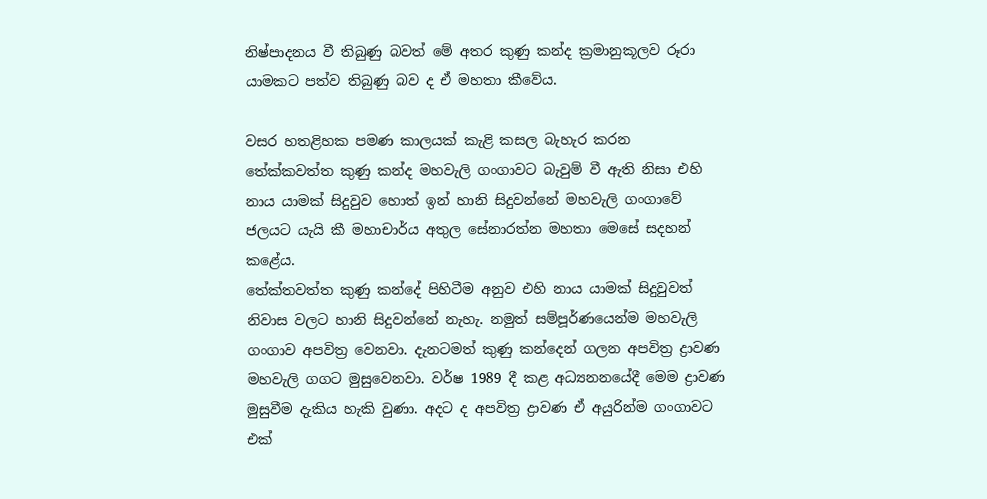නිෂ්පාදනය වී තිබුණු බවත් මේ අතර කුණු කන්ද ක්‍රමානුකූලව රූරා යාමකට පත්ව තිබුණු බව ද ඒ මහතා කීවේය.

වසර හතළිහක පමණ කාලයක් කැළි කසල බැහැර කරන තේක්කවත්ත කුණු කන්ද මහවැලි ගංගාවට බැවුම් වී ඇති නිසා එහි නාය යාමක් සිදුවුව හොත් ඉන් හානි සිදුවන්නේ මහවැලි ගංගාවේ ජලයට යැයි කී මහාචාර්ය අතුල සේනාරත්න මහතා මෙසේ සදහන් කළේය.
තේක්තවත්ත කුණු කන්දේ පිහිටීම අනුව එහි නාය යාමක් සිදුවුවත් නිවාස වලට හානි සිදුවන්නේ නැහැ. නමුත් සම්පූර්ණයෙන්ම මහවැලි ගංගාව අපවිත්‍ර වෙනවා. දැනටමත් කුණු කන්දෙන් ගලන අපවිත්‍ර ද්‍රාවණ මහවැලි ගගට මුසුවෙනවා. වර්ෂ 1989 දී කළ අධ්‍යනනයේදී මෙම ද්‍රාවණ මුසුවීම දැකිය හැකි වුණා. අදට ද අපවිත්‍ර ද්‍රාවණ ඒ අයුරින්ම ගංගාවට එක්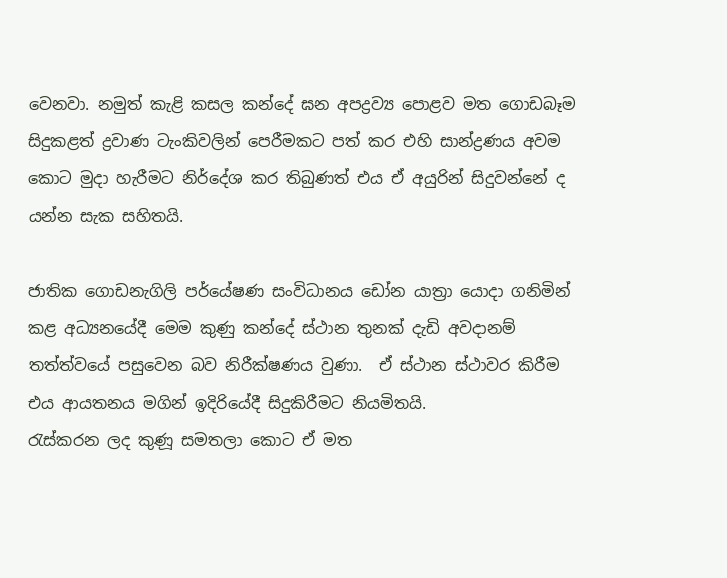වෙනවා. නමුත් කැළි කසල කන්දේ ඝන අපද්‍රව්‍ය පොළව මත ගොඩබෑම සිදුකළත් ද්‍රවාණ ටැංකිවලින් පෙරීමකට පත් කර එහි සාන්ද්‍රණය අවම කොට මුදා හැරීමට නිර්දේශ කර තිබුණත් එය ඒ අයුරින් සිදුවන්නේ ද යන්න සැක සහිතයි.

ජාතික ගොඩනැගිලි පර්යේෂණ සංවිධානය ඩෝන යාත්‍රා යොදා ගනිමින් කළ අධ්‍යනයේදී මෙම කුණු කන්දේ ස්ථාන තුනක් දැඩි අවදානම් තත්ත්වයේ පසුවෙන බව නිරීක්ෂණය වුණා.  ඒ ස්ථාන ස්ථාවර කිරීම එය ආයතනය මගින් ඉදිරියේදී සිදුකිරීමට නියමිතයි.
රැස්කරන ලද කුණූ සමතලා කොට ඒ මත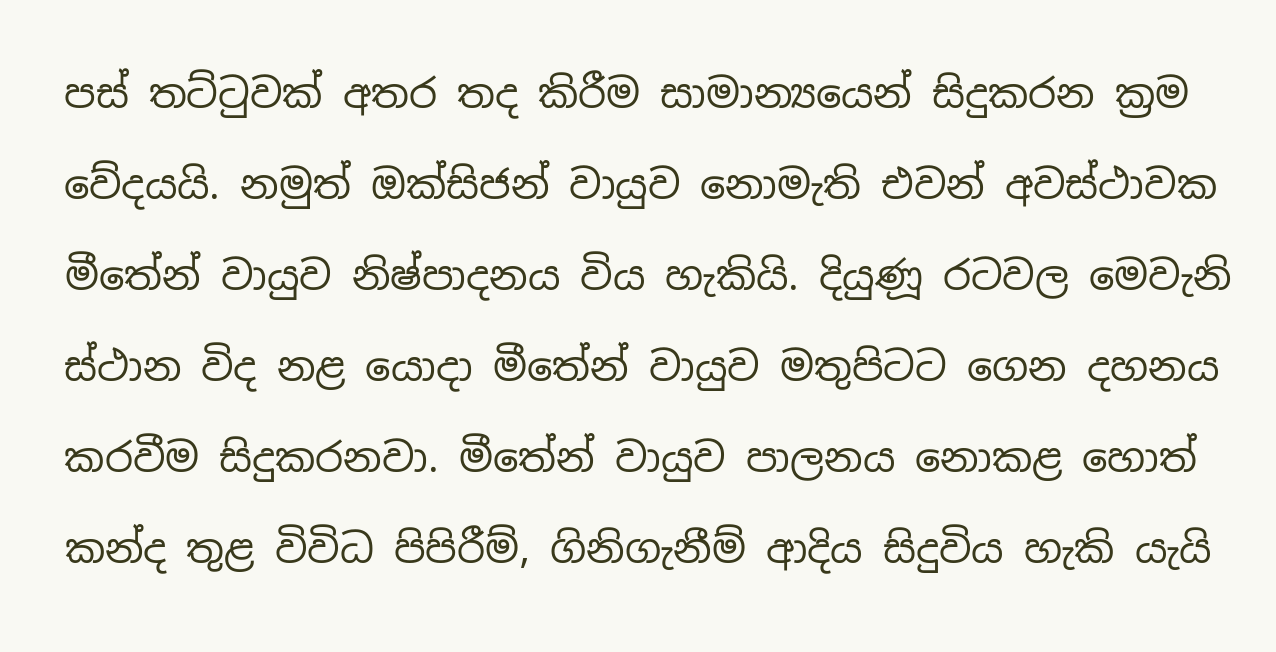පස් තට්ටුවක් අතර තද කිරීම සාමාන්‍යයෙන් සිදුකරන ක්‍රම වේදයයි. නමුත් ඔක්සිජන් වායුව නොමැති එවන් අවස්ථාවක මීතේන් වායුව නිෂ්පාදනය විය හැකියි. දියුණූ රටවල මෙවැනි ස්ථාන විද නළ යොදා මීතේන් වායුව මතුපිටට ගෙන දහනය කරවීම සිදුකරනවා. මීතේන් වායුව පාලනය නොකළ හොත් කන්ද තුළ විවිධ පිපිරීම්, ගිනිගැනීම් ආදිය සිදුවිය හැකි යැයි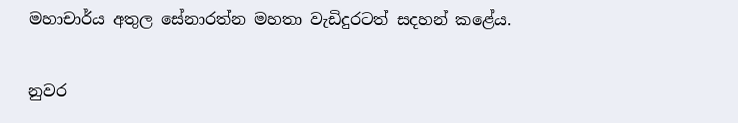මහාචාර්ය අතුල සේනාරත්න මහතා වැඩිදුරටත් සදහන් කළේය.

නුවර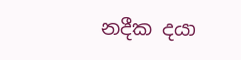නදීක දයා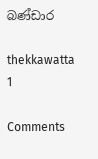බණ්ඩාර

thekkawatta 1

Comments